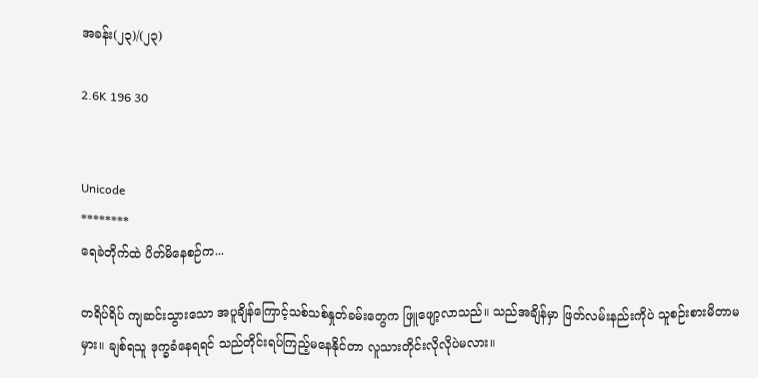အခန်း(၂၃)/(၂၃)

2.6K 196 30


Unicode
********
ရေခဲတိုက်ထဲ ပိတ်မိနေစဉ်က...

တရိပ်ရိပ် ကျဆင်းသွားသော အပူချိန်ကြောင့်သစ်သစ်နှုတ်ခမ်းတွေက ဖြူဖျော့လာသည်။ သည်အချိန်မှာ ဖြတ်လမ်းနည်းကိုပဲ သူစဉ်းစားမိတာမမှား။ ချစ်ရသူ ဒုက္ခခံနေရရင် သည်တိုင်းရပ်ကြည့်မနေနိုင်တာ လူသားတိုင်းလိုလိုပဲမလား။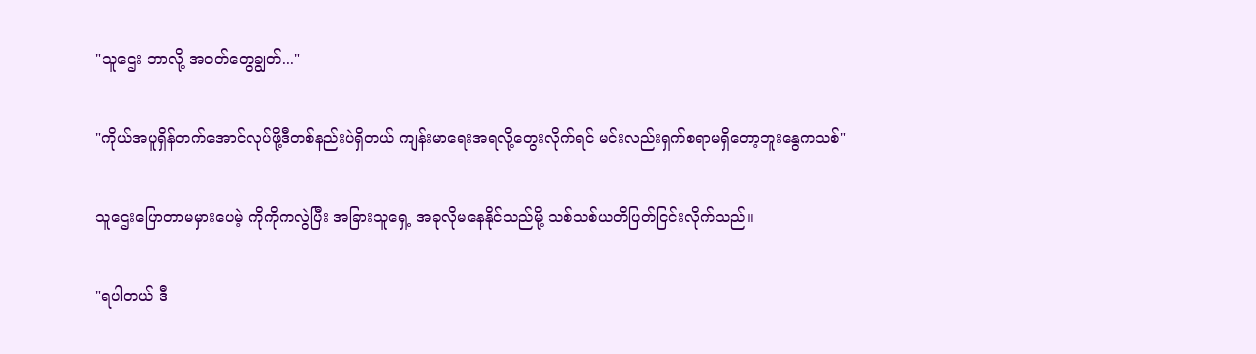"သူဌေး ဘာလို့ အဝတ်တွေချွတ်..."

"ကိုယ်အပူရှိန်တက်အောင်လုပ်ဖို့ဒီတစ်နည်းပဲရှိတယ် ကျန်းမာရေးအရလို့တွေးလိုက်ရင် မင်းလည်းရှက်စရာမရှိတော့ဘူးနွေကသစ်"

သူဌေးပြောတာမမှားပေမဲ့ ကိုကိုကလွဲပြီး အခြားသူရှေ့ အခုလိုမနေနိုင်သည်မို့ သစ်သစ်ယတိပြတ်ငြင်းလိုက်သည်။

"ရပါတယ် ဒီ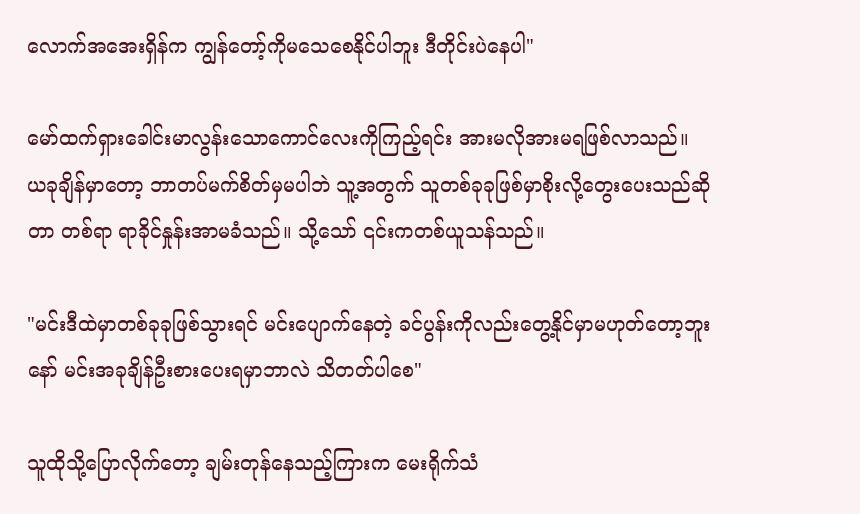လောက်အအေးရှိန်က ကျွန်တော့်ကိုမသေစေနိုင်ပါဘူး ဒီတိုင်းပဲနေပါ"

မော်ထက်ရှားခေါင်းမာလွန်းသောကောင်လေးကိုကြည့်ရင်း အားမလိုအားမရဖြစ်လာသည်။ ယခုချိန်မှာတော့ ဘာတပ်မက်စိတ်မှမပါဘဲ သူ့အတွက် သူတစ်ခုခုဖြစ်မှာစိုးလို့တွေးပေးသည်ဆိုတာ တစ်ရာ ရာခိုင်နှုန်းအာမခံသည်။ သို့သော် ၎င်းကတစ်ယူသန်သည်။

"မင်းဒီထဲမှာတစ်ခုခုဖြစ်သွားရင် မင်းပျောက်နေတဲ့ ခင်ပွန်းကိုလည်းတွေ့နိုင်မှာမဟုတ်တော့ဘူးနော် မင်းအခုချိန်ဦးစားပေးရမှာဘာလဲ သိတတ်ပါစေ"

သူထိုသို့ပြောလိုက်တော့ ချမ်းတုန်‌နေသည့်ကြားက မေးရိုက်သံ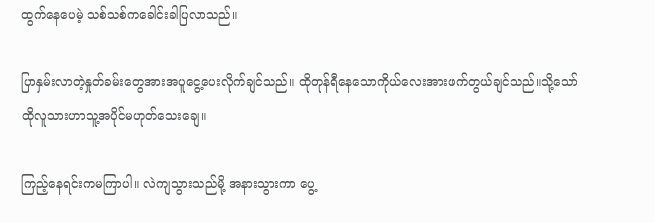ထွက်နေပေမဲ့ သစ်သစ်ကခေါင်းခါပြလာသည်။

ပြာနှမ်းလာတဲ့နှုတ်ခမ်းတွေအားအပူငွေ့ပေးလိုက်ချင်သည်။ ထိုတုန်ရီနေသောကိုယ်လေးအားဖက်တွယ်ချင်သည်။သို့သော်ထိုလူသားဟာသူ့အပိုင်မဟုတ်သေးချေ။

ကြည့်နေရင်းကမကြာပါ။ လဲကျသွားသည်မို့ အနားသွားကာ ပွေ့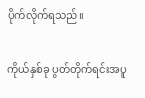ပိုက်လိုက်ရသည်။

ကိုယ်နှစ်ခု ပွတ်တိုက်ရင်းအပူ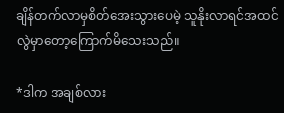ချိန်တက်လာမှစိတ်အေးသွားပေမဲ့ သူနိုးလာရင်အထင်လွဲမှာတော့ကြောက်မိသေးသည်။

*ဒါက အချစ်လား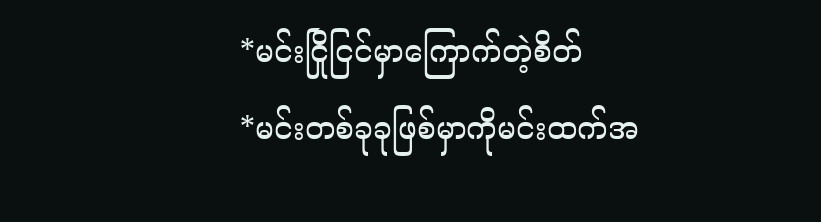*မင်းငြိုငြင်မှာကြောက်တဲ့စိတ်
*မင်းတစ်ခုခုဖြစ်မှာကိုမင်းထက်အ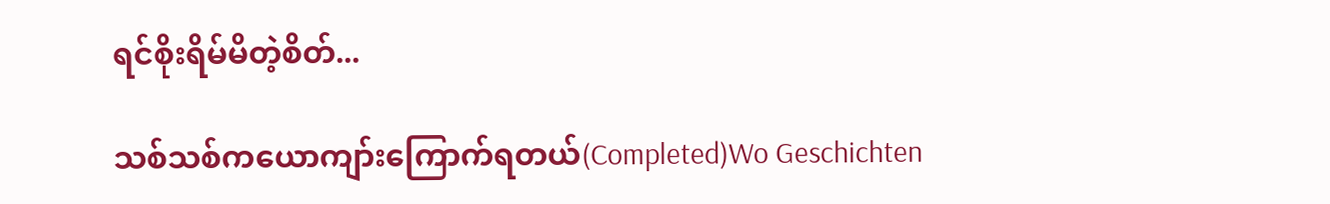ရင်စိုးရိမ်မိတဲ့စိတ်...

သစ်သစ်ကယောကျာ်းကြောက်ရတယ်(Completed)Wo Geschichten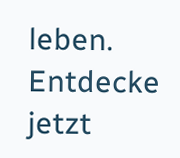leben. Entdecke jetzt